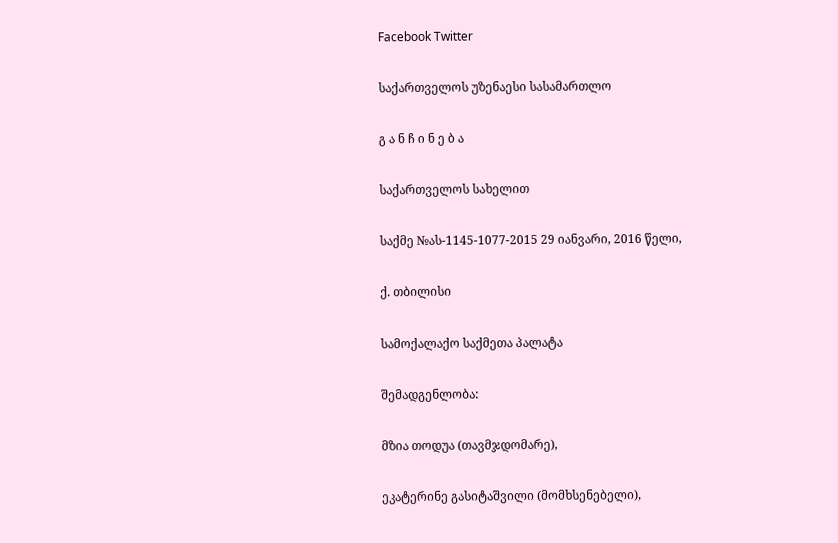Facebook Twitter

საქართველოს უზენაესი სასამართლო

გ ა ნ ჩ ი ნ ე ბ ა

საქართველოს სახელით

საქმე №ას-1145-1077-2015 29 იანვარი, 2016 წელი,

ქ. თბილისი

სამოქალაქო საქმეთა პალატა

შემადგენლობა:

მზია თოდუა (თავმჯდომარე),

ეკატერინე გასიტაშვილი (მომხსენებელი),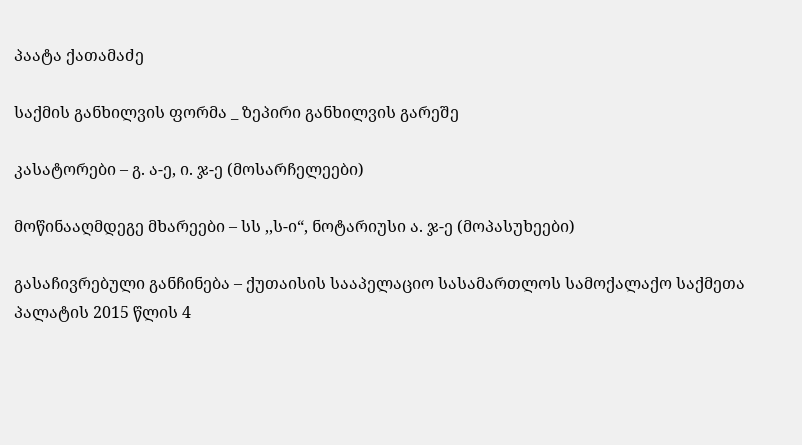პაატა ქათამაძე

საქმის განხილვის ფორმა _ ზეპირი განხილვის გარეშე

კასატორები – გ. ა-ე, ი. ჯ-ე (მოსარჩელეები)

მოწინააღმდეგე მხარეები – სს ,,ს-ი“, ნოტარიუსი ა. ჯ-ე (მოპასუხეები)

გასაჩივრებული განჩინება – ქუთაისის სააპელაციო სასამართლოს სამოქალაქო საქმეთა პალატის 2015 წლის 4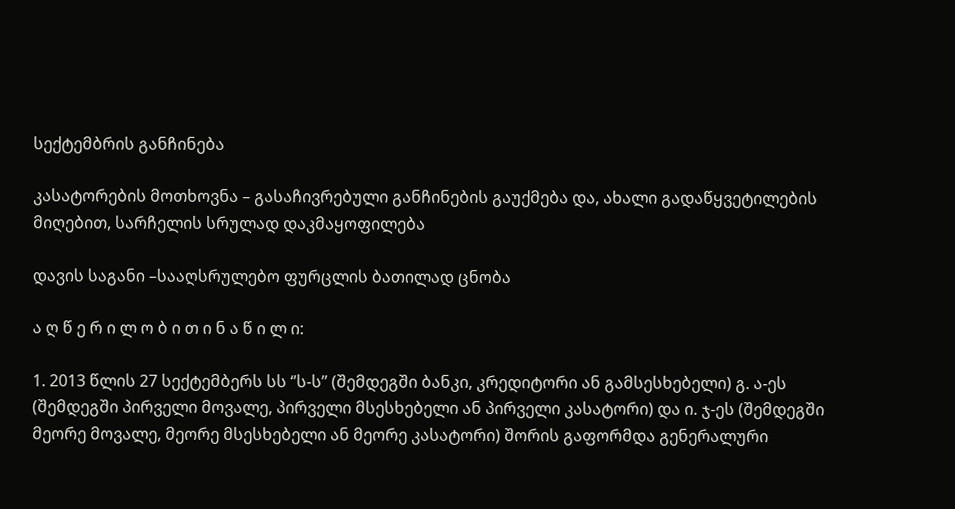სექტემბრის განჩინება

კასატორების მოთხოვნა – გასაჩივრებული განჩინების გაუქმება და, ახალი გადაწყვეტილების მიღებით, სარჩელის სრულად დაკმაყოფილება

დავის საგანი –სააღსრულებო ფურცლის ბათილად ცნობა

ა ღ წ ე რ ი ლ ო ბ ი თ ი ნ ა წ ი ლ ი:

1. 2013 წლის 27 სექტემბერს სს ‘’ს-ს’’ (შემდეგში ბანკი, კრედიტორი ან გამსესხებელი) გ. ა-ეს (შემდეგში პირველი მოვალე, პირველი მსესხებელი ან პირველი კასატორი) და ი. ჯ-ეს (შემდეგში მეორე მოვალე, მეორე მსესხებელი ან მეორე კასატორი) შორის გაფორმდა გენერალური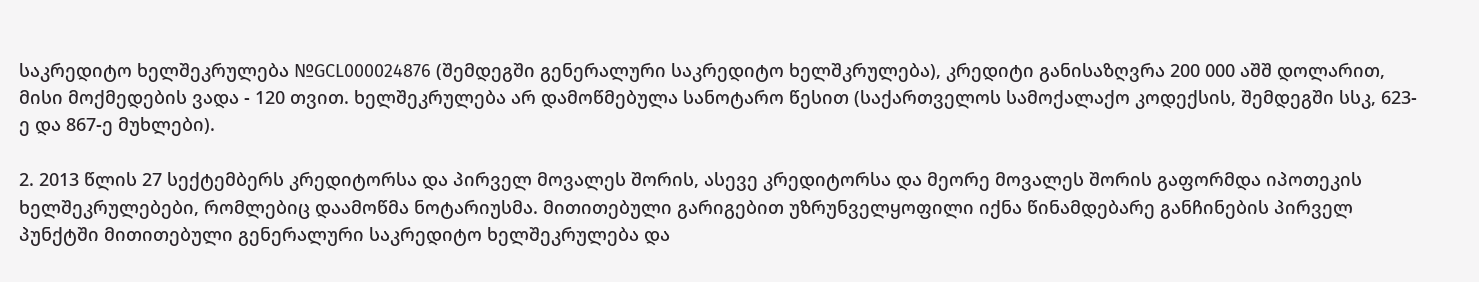საკრედიტო ხელშეკრულება №GCL000024876 (შემდეგში გენერალური საკრედიტო ხელშკრულება), კრედიტი განისაზღვრა 200 000 აშშ დოლარით, მისი მოქმედების ვადა - 120 თვით. ხელშეკრულება არ დამოწმებულა სანოტარო წესით (საქართველოს სამოქალაქო კოდექსის, შემდეგში სსკ, 623-ე და 867-ე მუხლები).

2. 2013 წლის 27 სექტემბერს კრედიტორსა და პირველ მოვალეს შორის, ასევე კრედიტორსა და მეორე მოვალეს შორის გაფორმდა იპოთეკის ხელშეკრულებები, რომლებიც დაამოწმა ნოტარიუსმა. მითითებული გარიგებით უზრუნველყოფილი იქნა წინამდებარე განჩინების პირველ პუნქტში მითითებული გენერალური საკრედიტო ხელშეკრულება და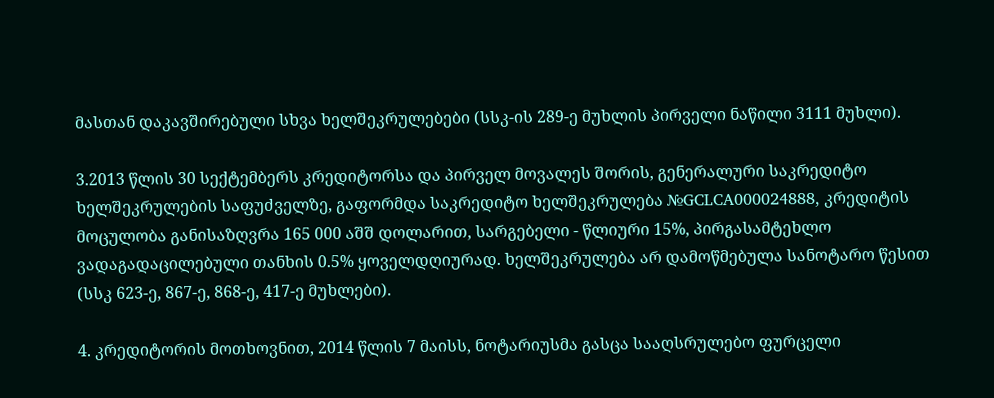მასთან დაკავშირებული სხვა ხელშეკრულებები (სსკ-ის 289-ე მუხლის პირველი ნაწილი 3111 მუხლი).

3.2013 წლის 30 სექტემბერს კრედიტორსა და პირველ მოვალეს შორის, გენერალური საკრედიტო ხელშეკრულების საფუძველზე, გაფორმდა საკრედიტო ხელშეკრულება №GCLCA000024888, კრედიტის მოცულობა განისაზღვრა 165 000 აშშ დოლარით, სარგებელი - წლიური 15%, პირგასამტეხლო ვადაგადაცილებული თანხის 0.5% ყოველდღიურად. ხელშეკრულება არ დამოწმებულა სანოტარო წესით (სსკ 623-ე, 867-ე, 868-ე, 417-ე მუხლები).

4. კრედიტორის მოთხოვნით, 2014 წლის 7 მაისს, ნოტარიუსმა გასცა სააღსრულებო ფურცელი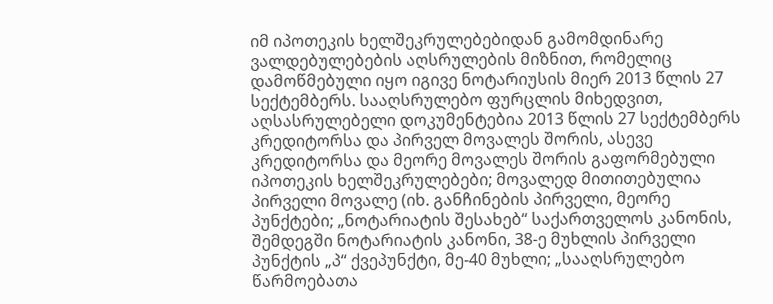იმ იპოთეკის ხელშეკრულებებიდან გამომდინარე ვალდებულებების აღსრულების მიზნით, რომელიც დამოწმებული იყო იგივე ნოტარიუსის მიერ 2013 წლის 27 სექტემბერს. სააღსრულებო ფურცლის მიხედვით, აღსასრულებელი დოკუმენტებია 2013 წლის 27 სექტემბერს კრედიტორსა და პირველ მოვალეს შორის, ასევე კრედიტორსა და მეორე მოვალეს შორის გაფორმებული იპოთეკის ხელშეკრულებები; მოვალედ მითითებულია პირველი მოვალე (იხ. განჩინების პირველი, მეორე პუნქტები; „ნოტარიატის შესახებ“ საქართველოს კანონის, შემდეგში ნოტარიატის კანონი, 38-ე მუხლის პირველი პუნქტის „პ“ ქვეპუნქტი, მე-40 მუხლი; „სააღსრულებო წარმოებათა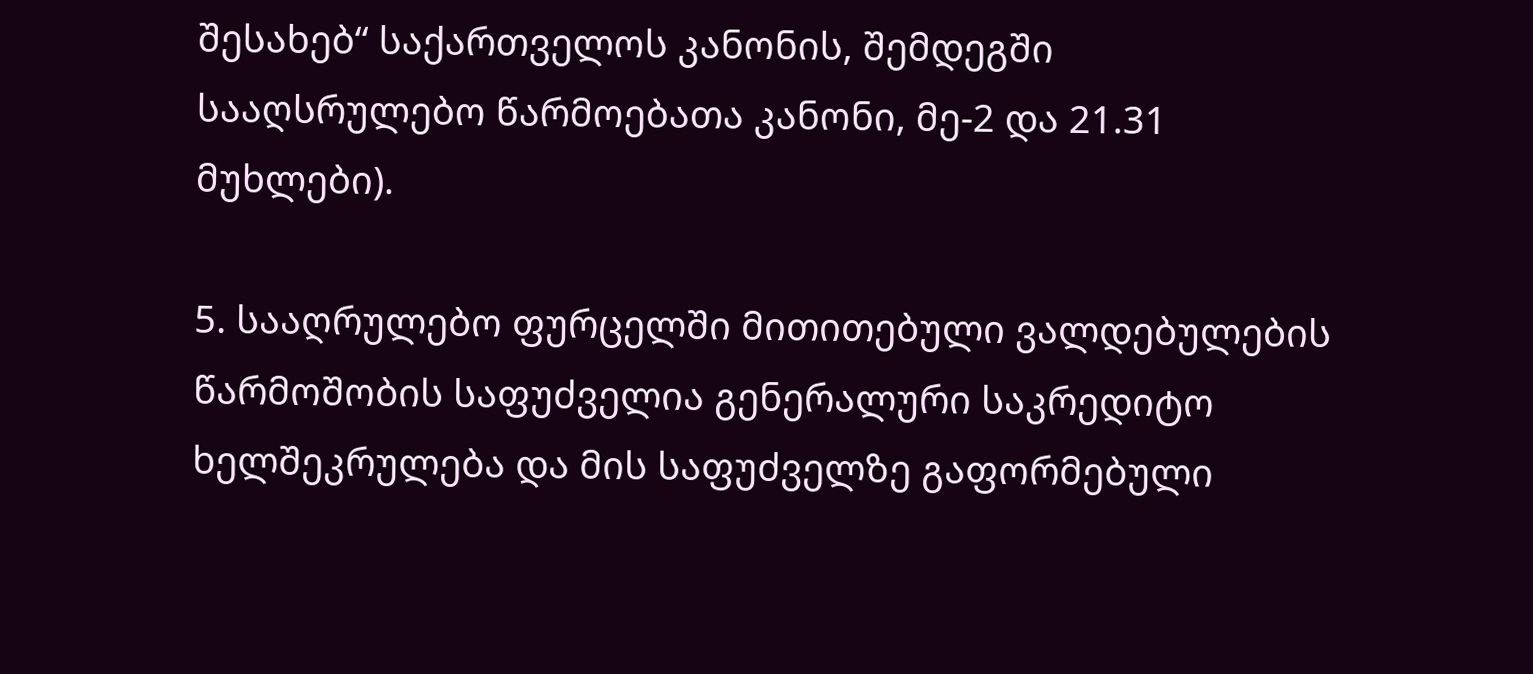შესახებ“ საქართველოს კანონის, შემდეგში სააღსრულებო წარმოებათა კანონი, მე-2 და 21.31 მუხლები).

5. სააღრულებო ფურცელში მითითებული ვალდებულების წარმოშობის საფუძველია გენერალური საკრედიტო ხელშეკრულება და მის საფუძველზე გაფორმებული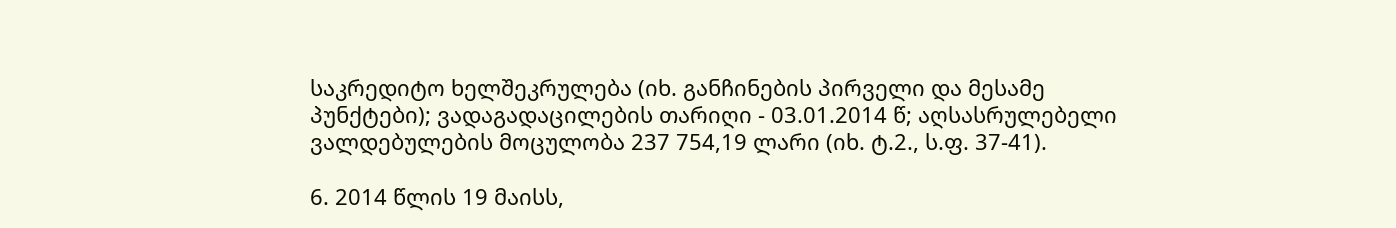საკრედიტო ხელშეკრულება (იხ. განჩინების პირველი და მესამე პუნქტები); ვადაგადაცილების თარიღი - 03.01.2014 წ; აღსასრულებელი ვალდებულების მოცულობა 237 754,19 ლარი (იხ. ტ.2., ს.ფ. 37-41).

6. 2014 წლის 19 მაისს,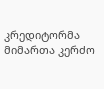კრედიტორმა მიმართა კერძო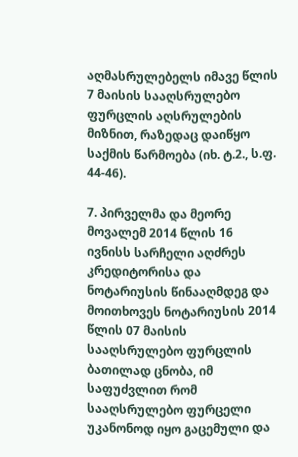აღმასრულებელს იმავე წლის 7 მაისის სააღსრულებო ფურცლის აღსრულების მიზნით, რაზედაც დაიწყო საქმის წარმოება (იხ. ტ.2., ს.ფ. 44-46).

7. პირველმა და მეორე მოვალემ 2014 წლის 16 ივნისს სარჩელი აღძრეს კრედიტორისა და ნოტარიუსის წინააღმდეგ და მოითხოვეს ნოტარიუსის 2014 წლის 07 მაისის სააღსრულებო ფურცლის ბათილად ცნობა, იმ საფუძვლით რომ სააღსრულებო ფურცელი უკანონოდ იყო გაცემული და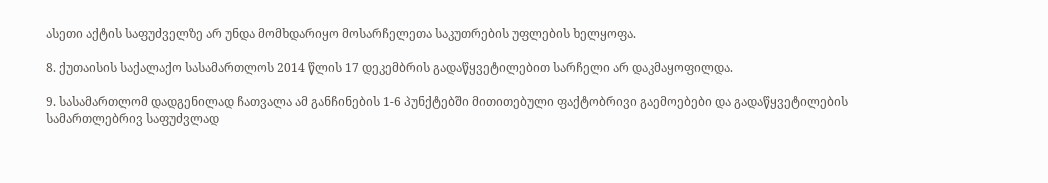ასეთი აქტის საფუძველზე არ უნდა მომხდარიყო მოსარჩელეთა საკუთრების უფლების ხელყოფა.

8. ქუთაისის საქალაქო სასამართლოს 2014 წლის 17 დეკემბრის გადაწყვეტილებით სარჩელი არ დაკმაყოფილდა.

9. სასამართლომ დადგენილად ჩათვალა ამ განჩინების 1-6 პუნქტებში მითითებული ფაქტობრივი გაემოებები და გადაწყვეტილების სამართლებრივ საფუძვლად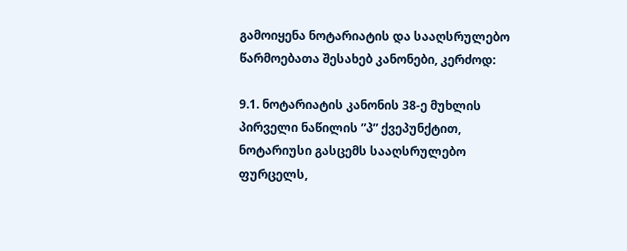გამოიყენა ნოტარიატის და სააღსრულებო წარმოებათა შესახებ კანონები, კერძოდ:

9.1. ნოტარიატის კანონის 38-ე მუხლის პირველი ნაწილის ”პ” ქვეპუნქტით, ნოტარიუსი გასცემს სააღსრულებო ფურცელს,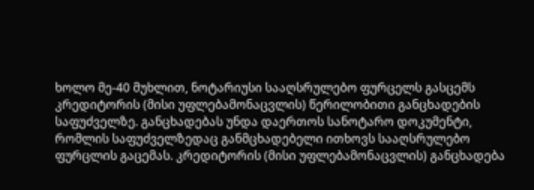ხოლო მე-40 მუხლით, ნოტარიუსი სააღსრულებო ფურცელს გასცემს კრედიტორის (მისი უფლებამონაცვლის) წერილობითი განცხადების საფუძველზე. განცხადებას უნდა დაერთოს სანოტარო დოკუმენტი, რომლის საფუძველზედაც განმცხადებელი ითხოვს სააღსრულებო ფურცლის გაცემას. კრედიტორის (მისი უფლებამონაცვლის) განცხადება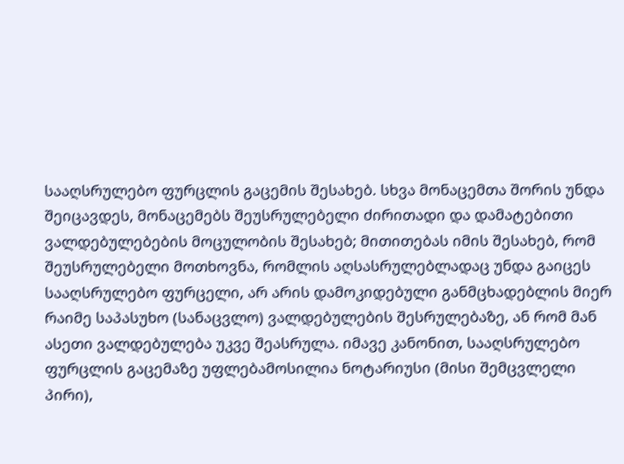სააღსრულებო ფურცლის გაცემის შესახებ. სხვა მონაცემთა შორის უნდა შეიცავდეს, მონაცემებს შეუსრულებელი ძირითადი და დამატებითი ვალდებულებების მოცულობის შესახებ; მითითებას იმის შესახებ, რომ შეუსრულებელი მოთხოვნა, რომლის აღსასრულებლადაც უნდა გაიცეს სააღსრულებო ფურცელი, არ არის დამოკიდებული განმცხადებლის მიერ რაიმე საპასუხო (სანაცვლო) ვალდებულების შესრულებაზე, ან რომ მან ასეთი ვალდებულება უკვე შეასრულა. იმავე კანონით, სააღსრულებო ფურცლის გაცემაზე უფლებამოსილია ნოტარიუსი (მისი შემცვლელი პირი),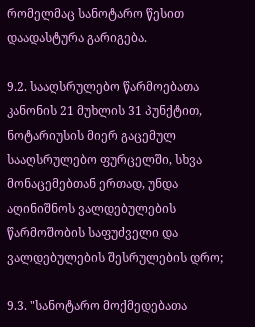რომელმაც სანოტარო წესით დაადასტურა გარიგება.

9.2. სააღსრულებო წარმოებათა კანონის 21 მუხლის 31 პუნქტით, ნოტარიუსის მიერ გაცემულ სააღსრულებო ფურცელში, სხვა მონაცემებთან ერთად, უნდა აღინიშნოს ვალდებულების წარმოშობის საფუძველი და ვალდებულების შესრულების დრო;

9.3. "სანოტარო მოქმედებათა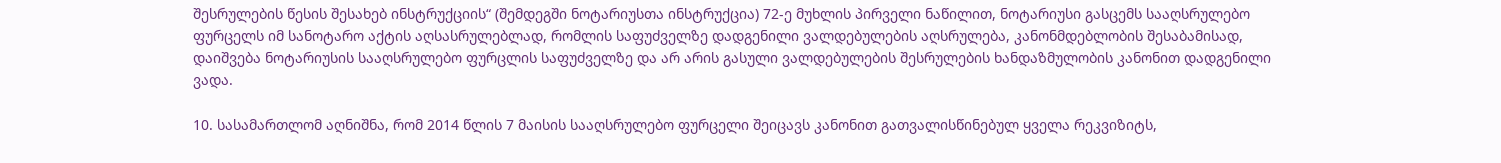შესრულების წესის შესახებ ინსტრუქციის“ (შემდეგში ნოტარიუსთა ინსტრუქცია) 72-ე მუხლის პირველი ნაწილით, ნოტარიუსი გასცემს სააღსრულებო ფურცელს იმ სანოტარო აქტის აღსასრულებლად, რომლის საფუძველზე დადგენილი ვალდებულების აღსრულება, კანონმდებლობის შესაბამისად, დაიშვება ნოტარიუსის სააღსრულებო ფურცლის საფუძველზე და არ არის გასული ვალდებულების შესრულების ხანდაზმულობის კანონით დადგენილი ვადა.

10. სასამართლომ აღნიშნა, რომ 2014 წლის 7 მაისის სააღსრულებო ფურცელი შეიცავს კანონით გათვალისწინებულ ყველა რეკვიზიტს,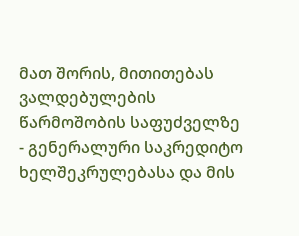მათ შორის, მითითებას ვალდებულების წარმოშობის საფუძველზე - გენერალური საკრედიტო ხელშეკრულებასა და მის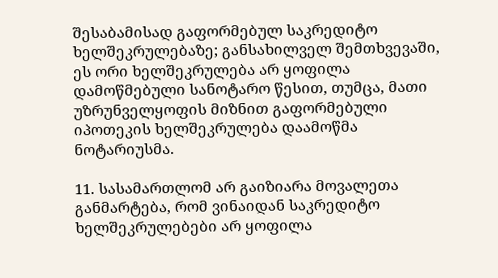შესაბამისად გაფორმებულ საკრედიტო ხელშეკრულებაზე; განსახილველ შემთხვევაში, ეს ორი ხელშეკრულება არ ყოფილა დამოწმებული სანოტარო წესით, თუმცა, მათი უზრუნველყოფის მიზნით გაფორმებული იპოთეკის ხელშეკრულება დაამოწმა ნოტარიუსმა.

11. სასამართლომ არ გაიზიარა მოვალეთა განმარტება, რომ ვინაიდან საკრედიტო ხელშეკრულებები არ ყოფილა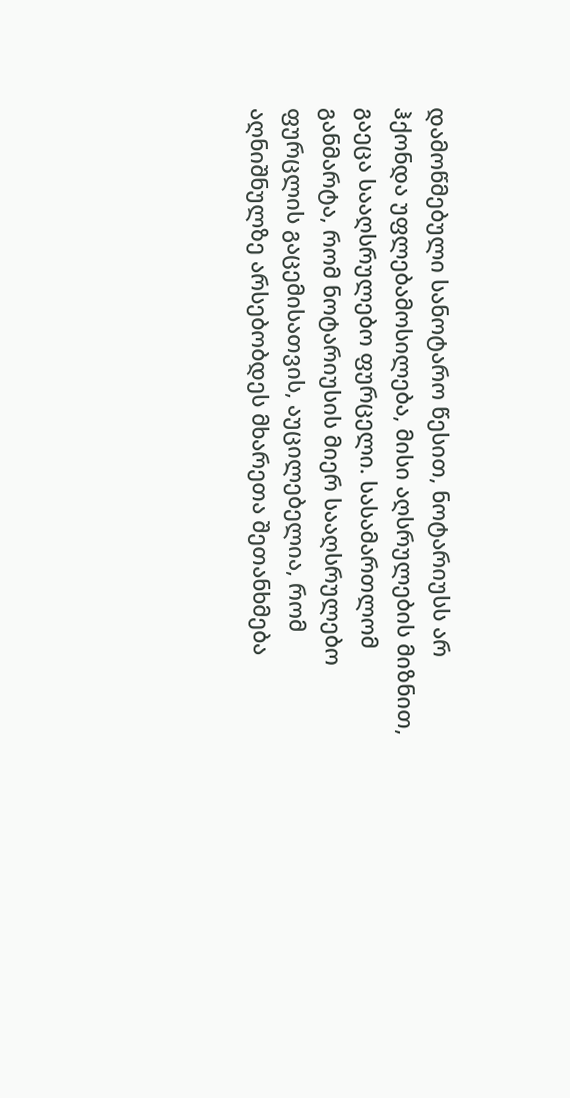დამოწმებული სანოტარო წესით, ნოტარიუსს არ ჰქონდა უფლებამოსილება, მისი აღსრულების მიზნით, გაეცა სააღსრულებო ფურცელი. სასამართლომ განმარტა, რომ ნოტარიუსის მიერ სააღსრულებო ფურცლის გაცემისათვის, აუცილებელია, რომ აღნიშნულზე არსებობდეს მხარეთა შეთანხმება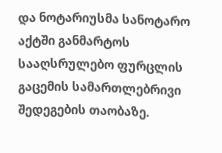და ნოტარიუსმა სანოტარო აქტში განმარტოს სააღსრულებო ფურცლის გაცემის სამართლებრივი შედეგების თაობაზე.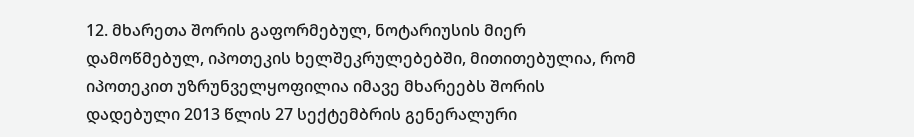12. მხარეთა შორის გაფორმებულ, ნოტარიუსის მიერ დამოწმებულ, იპოთეკის ხელშეკრულებებში, მითითებულია, რომ იპოთეკით უზრუნველყოფილია იმავე მხარეებს შორის დადებული 2013 წლის 27 სექტემბრის გენერალური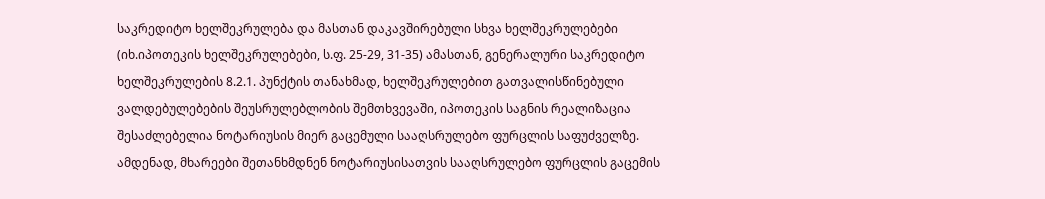საკრედიტო ხელშეკრულება და მასთან დაკავშირებული სხვა ხელშეკრულებები (იხ.იპოთეკის ხელშეკრულებები, ს.ფ. 25-29, 31-35) ამასთან, გენერალური საკრედიტო ხელშეკრულების 8.2.1. პუნქტის თანახმად, ხელშეკრულებით გათვალისწინებული ვალდებულებების შეუსრულებლობის შემთხვევაში, იპოთეკის საგნის რეალიზაცია შესაძლებელია ნოტარიუსის მიერ გაცემული სააღსრულებო ფურცლის საფუძველზე. ამდენად, მხარეები შეთანხმდნენ ნოტარიუსისათვის სააღსრულებო ფურცლის გაცემის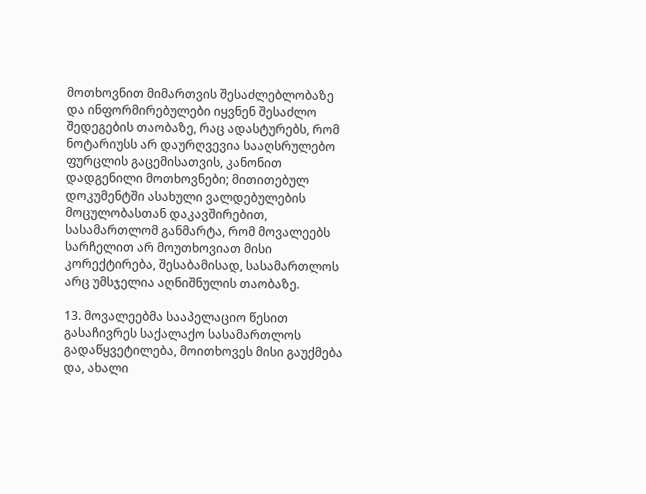მოთხოვნით მიმართვის შესაძლებლობაზე და ინფორმირებულები იყვნენ შესაძლო შედეგების თაობაზე, რაც ადასტურებს, რომ ნოტარიუსს არ დაურღვევია სააღსრულებო ფურცლის გაცემისათვის, კანონით დადგენილი მოთხოვნები; მითითებულ დოკუმენტში ასახული ვალდებულების მოცულობასთან დაკავშირებით, სასამართლომ განმარტა, რომ მოვალეებს სარჩელით არ მოუთხოვიათ მისი კორექტირება, შესაბამისად, სასამართლოს არც უმსჯელია აღნიშნულის თაობაზე.

13. მოვალეებმა სააპელაციო წესით გასაჩივრეს საქალაქო სასამართლოს გადაწყვეტილება, მოითხოვეს მისი გაუქმება და, ახალი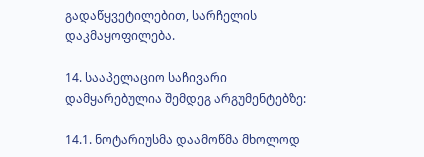გადაწყვეტილებით, სარჩელის დაკმაყოფილება.

14. სააპელაციო საჩივარი დამყარებულია შემდეგ არგუმენტებზე:

14.1. ნოტარიუსმა დაამოწმა მხოლოდ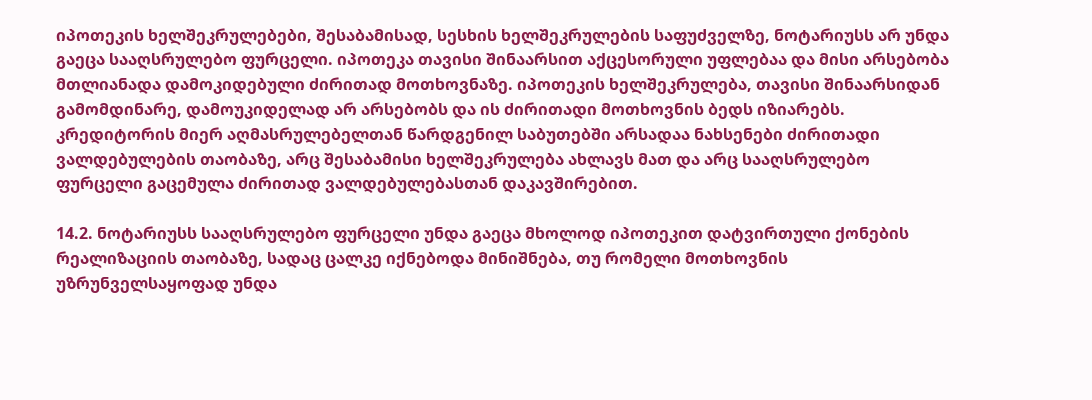იპოთეკის ხელშეკრულებები, შესაბამისად, სესხის ხელშეკრულების საფუძველზე, ნოტარიუსს არ უნდა გაეცა სააღსრულებო ფურცელი. იპოთეკა თავისი შინაარსით აქცესორული უფლებაა და მისი არსებობა მთლიანადა დამოკიდებული ძირითად მოთხოვნაზე. იპოთეკის ხელშეკრულება, თავისი შინაარსიდან გამომდინარე, დამოუკიდელად არ არსებობს და ის ძირითადი მოთხოვნის ბედს იზიარებს. კრედიტორის მიერ აღმასრულებელთან წარდგენილ საბუთებში არსადაა ნახსენები ძირითადი ვალდებულების თაობაზე, არც შესაბამისი ხელშეკრულება ახლავს მათ და არც სააღსრულებო ფურცელი გაცემულა ძირითად ვალდებულებასთან დაკავშირებით.

14.2. ნოტარიუსს სააღსრულებო ფურცელი უნდა გაეცა მხოლოდ იპოთეკით დატვირთული ქონების რეალიზაციის თაობაზე, სადაც ცალკე იქნებოდა მინიშნება, თუ რომელი მოთხოვნის უზრუნველსაყოფად უნდა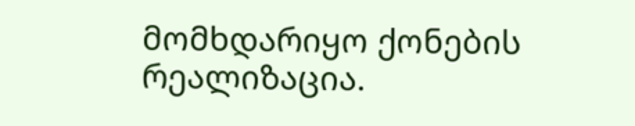მომხდარიყო ქონების რეალიზაცია.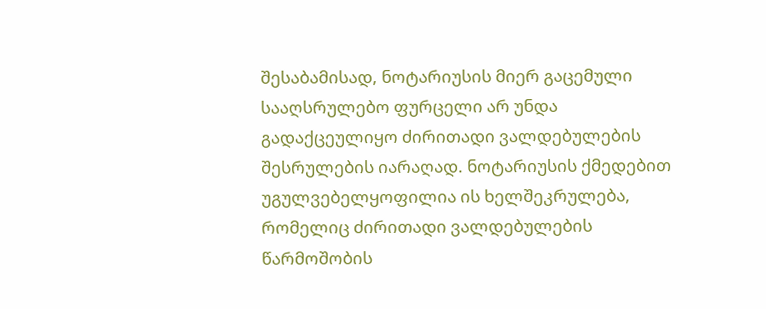შესაბამისად, ნოტარიუსის მიერ გაცემული სააღსრულებო ფურცელი არ უნდა გადაქცეულიყო ძირითადი ვალდებულების შესრულების იარაღად. ნოტარიუსის ქმედებით უგულვებელყოფილია ის ხელშეკრულება, რომელიც ძირითადი ვალდებულების წარმოშობის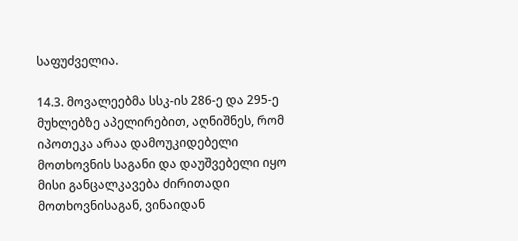საფუძველია.

14.3. მოვალეებმა სსკ-ის 286-ე და 295-ე მუხლებზე აპელირებით, აღნიშნეს, რომ იპოთეკა არაა დამოუკიდებელი მოთხოვნის საგანი და დაუშვებელი იყო მისი განცალკავება ძირითადი მოთხოვნისაგან, ვინაიდან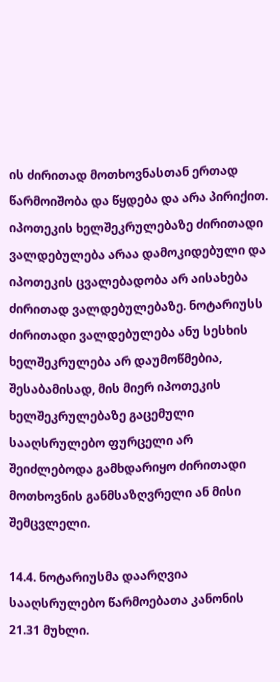ის ძირითად მოთხოვნასთან ერთად წარმოიშობა და წყდება და არა პირიქით. იპოთეკის ხელშეკრულებაზე ძირითადი ვალდებულება არაა დამოკიდებული და იპოთეკის ცვალებადობა არ აისახება ძირითად ვალდებულებაზე. ნოტარიუსს ძირითადი ვალდებულება ანუ სესხის ხელშეკრულება არ დაუმოწმებია, შესაბამისად, მის მიერ იპოთეკის ხელშეკრულებაზე გაცემული სააღსრულებო ფურცელი არ შეიძლებოდა გამხდარიყო ძირითადი მოთხოვნის განმსაზღვრელი ან მისი შემცვლელი.

14.4. ნოტარიუსმა დაარღვია სააღსრულებო წარმოებათა კანონის 21.31 მუხლი.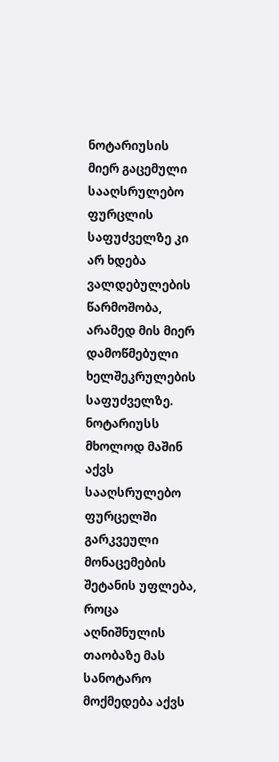ნოტარიუსის მიერ გაცემული სააღსრულებო ფურცლის საფუძველზე კი არ ხდება ვალდებულების წარმოშობა, არამედ მის მიერ დამოწმებული ხელშეკრულების საფუძველზე. ნოტარიუსს მხოლოდ მაშინ აქვს სააღსრულებო ფურცელში გარკვეული მონაცემების შეტანის უფლება, როცა აღნიშნულის თაობაზე მას სანოტარო მოქმედება აქვს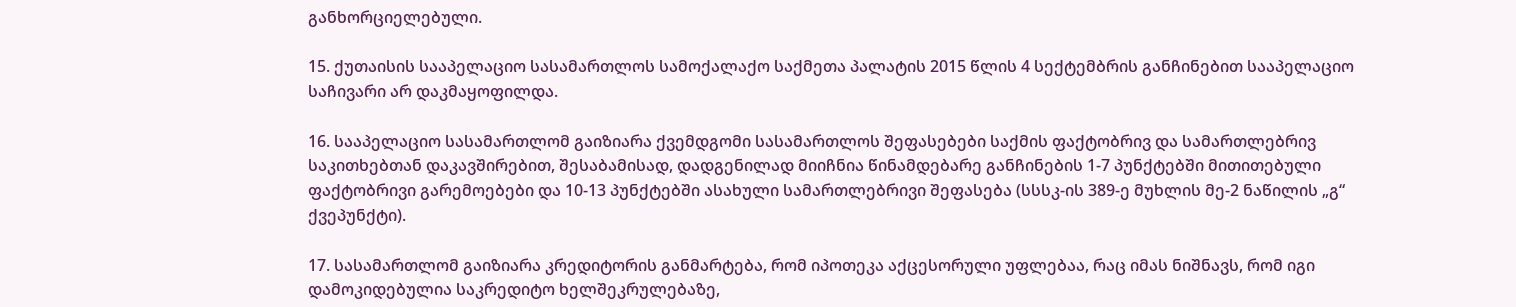განხორციელებული.

15. ქუთაისის სააპელაციო სასამართლოს სამოქალაქო საქმეთა პალატის 2015 წლის 4 სექტემბრის განჩინებით სააპელაციო საჩივარი არ დაკმაყოფილდა.

16. სააპელაციო სასამართლომ გაიზიარა ქვემდგომი სასამართლოს შეფასებები საქმის ფაქტობრივ და სამართლებრივ საკითხებთან დაკავშირებით, შესაბამისად, დადგენილად მიიჩნია წინამდებარე განჩინების 1-7 პუნქტებში მითითებული ფაქტობრივი გარემოებები და 10-13 პუნქტებში ასახული სამართლებრივი შეფასება (სსსკ-ის 389-ე მუხლის მე-2 ნაწილის „გ“ ქვეპუნქტი).

17. სასამართლომ გაიზიარა კრედიტორის განმარტება, რომ იპოთეკა აქცესორული უფლებაა, რაც იმას ნიშნავს, რომ იგი დამოკიდებულია საკრედიტო ხელშეკრულებაზე,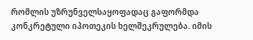რომლის უზრუნველსაყოფადაც გაფორმდა კონკრეტული იპოთეკის ხელშეკრულება. იმის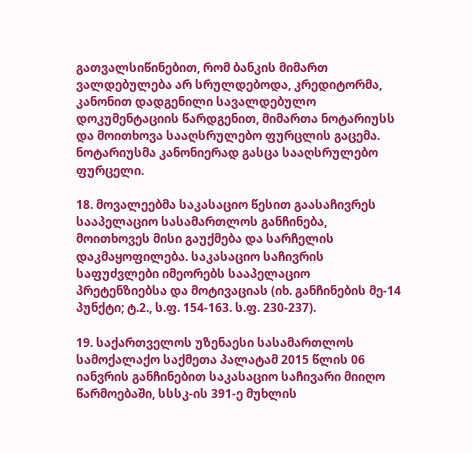გათვალსიწინებით, რომ ბანკის მიმართ ვალდებულება არ სრულდებოდა, კრედიტორმა, კანონით დადგენილი სავალდებულო დოკუმენტაციის წარდგენით, მიმართა ნოტარიუსს და მოითხოვა სააღსრულებო ფურცლის გაცემა. ნოტარიუსმა კანონიერად გასცა სააღსრულებო ფურცელი.

18. მოვალეებმა საკასაციო წესით გაასაჩივრეს სააპელაციო სასამართლოს განჩინება, მოითხოვეს მისი გაუქმება და სარჩელის დაკმაყოფილება. საკასაციო საჩივრის საფუძვლები იმეორებს სააპელაციო პრეტენზიებსა და მოტივაციას (იხ. განჩინების მე-14 პუნქტი; ტ.2., ს.ფ. 154-163. ს.ფ. 230-237).

19. საქართველოს უზენაესი სასამართლოს სამოქალაქო საქმეთა პალატამ 2015 წლის 06 იანვრის განჩინებით საკასაციო საჩივარი მიიღო წარმოებაში, სსსკ-ის 391-ე მუხლის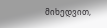მიხედვით,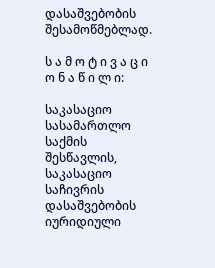დასაშვებობის შესამოწმებლად.

ს ა მ ო ტ ი ვ ა ც ი ო ნ ა წ ი ლ ი:

საკასაციო სასამართლო საქმის შესწავლის, საკასაციო საჩივრის დასაშვებობის იურიდიული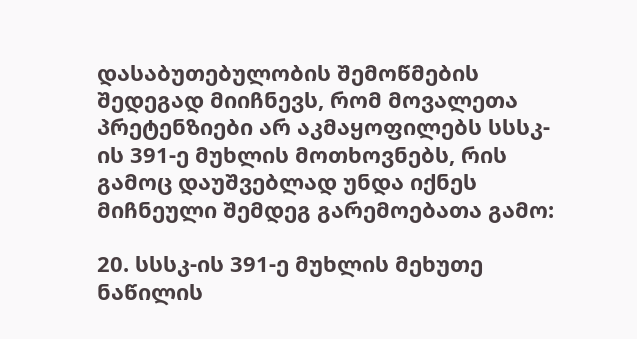დასაბუთებულობის შემოწმების შედეგად მიიჩნევს, რომ მოვალეთა პრეტენზიები არ აკმაყოფილებს სსსკ-ის 391-ე მუხლის მოთხოვნებს, რის გამოც დაუშვებლად უნდა იქნეს მიჩნეული შემდეგ გარემოებათა გამო:

20. სსსკ-ის 391-ე მუხლის მეხუთე ნაწილის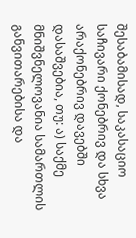შესაბამისად, საკასაციო საჩივარი ქონებრივ და სხვა არაქონებრივ დავებში დასაშვებია, თუ: ა) საქმე მნიშვნელოვანია სამართლის განვითარებისა და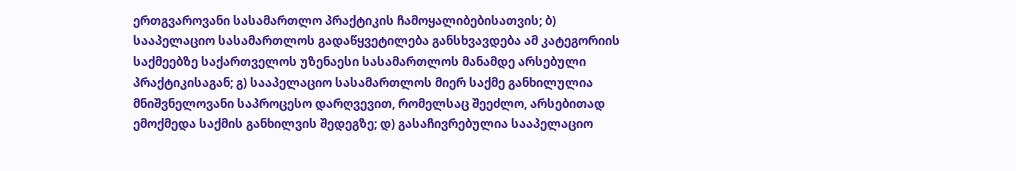ერთგვაროვანი სასამართლო პრაქტიკის ჩამოყალიბებისათვის; ბ) სააპელაციო სასამართლოს გადაწყვეტილება განსხვავდება ამ კატეგორიის საქმეებზე საქართველოს უზენაესი სასამართლოს მანამდე არსებული პრაქტიკისაგან; გ) სააპელაციო სასამართლოს მიერ საქმე განხილულია მნიშვნელოვანი საპროცესო დარღვევით, რომელსაც შეეძლო, არსებითად ემოქმედა საქმის განხილვის შედეგზე; დ) გასაჩივრებულია სააპელაციო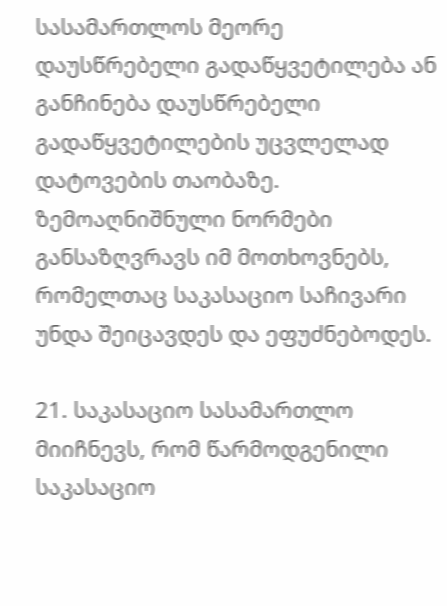სასამართლოს მეორე დაუსწრებელი გადაწყვეტილება ან განჩინება დაუსწრებელი გადაწყვეტილების უცვლელად დატოვების თაობაზე. ზემოაღნიშნული ნორმები განსაზღვრავს იმ მოთხოვნებს, რომელთაც საკასაციო საჩივარი უნდა შეიცავდეს და ეფუძნებოდეს.

21. საკასაციო სასამართლო მიიჩნევს, რომ წარმოდგენილი საკასაციო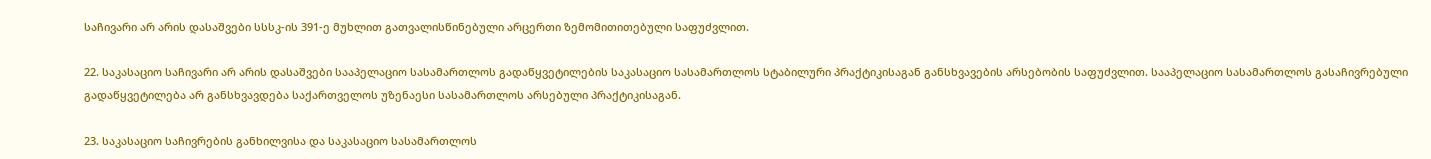საჩივარი არ არის დასაშვები სსსკ-ის 391-ე მუხლით გათვალისწინებული არცერთი ზემომითითებული საფუძვლით.

22. საკასაციო საჩივარი არ არის დასაშვები სააპელაციო სასამართლოს გადაწყვეტილების საკასაციო სასამართლოს სტაბილური პრაქტიკისაგან განსხვავების არსებობის საფუძვლით. სააპელაციო სასამართლოს გასაჩივრებული გადაწყვეტილება არ განსხვავდება საქართველოს უზენაესი სასამართლოს არსებული პრაქტიკისაგან.

23. საკასაციო საჩივრების განხილვისა და საკასაციო სასამართლოს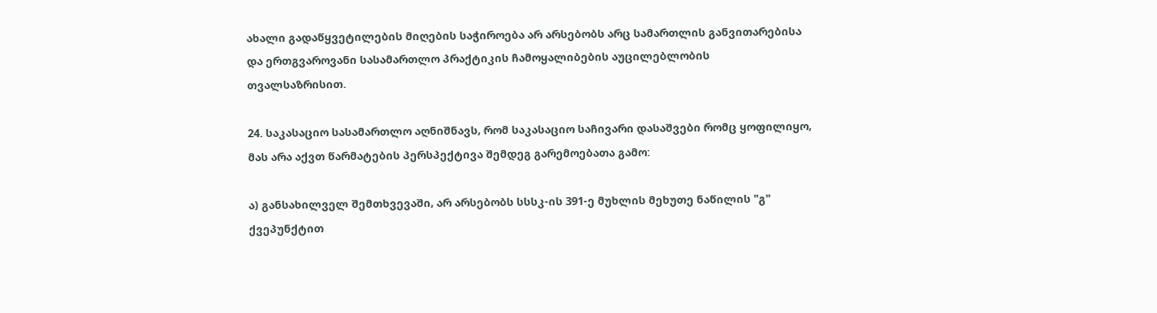ახალი გადაწყვეტილების მიღების საჭიროება არ არსებობს არც სამართლის განვითარებისა და ერთგვაროვანი სასამართლო პრაქტიკის ჩამოყალიბების აუცილებლობის თვალსაზრისით.

24. საკასაციო სასამართლო აღნიშნავს, რომ საკასაციო საჩივარი დასაშვები რომც ყოფილიყო, მას არა აქვთ წარმატების პერსპექტივა შემდეგ გარემოებათა გამო:

ა) განსახილველ შემთხვევაში, არ არსებობს სსსკ-ის 391-ე მუხლის მეხუთე ნაწილის "გ" ქვეპუნქტით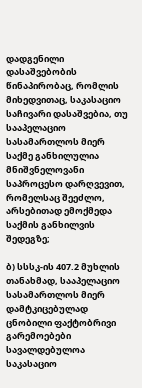დადგენილი დასაშვებობის წინაპირობაც, რომლის მიხედვითაც, საკასაციო საჩივარი დასაშვებია, თუ სააპელაციო სასამართლოს მიერ საქმე განხილულია მნიშვნელოვანი საპროცესო დარღვევით, რომელსაც შეეძლო, არსებითად ემოქმედა საქმის განხილვის შედეგზე;

ბ) სსსკ-ის 407.2 მუხლის თანახმად, სააპელაციო სასამართლოს მიერ დამტკიცებულად ცნობილი ფაქტობრივი გარემოებები სავალდებულოა საკასაციო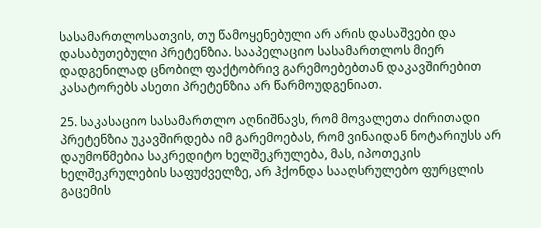სასამართლოსათვის, თუ წამოყენებული არ არის დასაშვები და დასაბუთებული პრეტენზია. სააპელაციო სასამართლოს მიერ დადგენილად ცნობილ ფაქტობრივ გარემოებებთან დაკავშირებით კასატორებს ასეთი პრეტენზია არ წარმოუდგენიათ.

25. საკასაციო სასამართლო აღნიშნავს, რომ მოვალეთა ძირითადი პრეტენზია უკავშირდება იმ გარემოებას, რომ ვინაიდან ნოტარიუსს არ დაუმოწმებია საკრედიტო ხელშეკრულება, მას, იპოთეკის ხელშეკრულების საფუძველზე, არ ჰქონდა სააღსრულებო ფურცლის გაცემის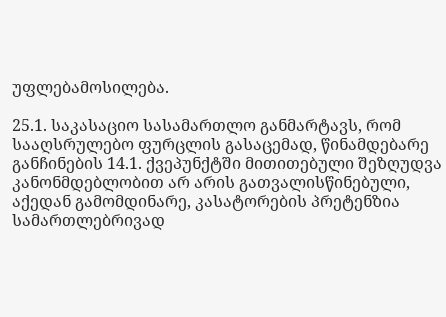უფლებამოსილება.

25.1. საკასაციო სასამართლო განმარტავს, რომ სააღსრულებო ფურცლის გასაცემად, წინამდებარე განჩინების 14.1. ქვეპუნქტში მითითებული შეზღუდვა კანონმდებლობით არ არის გათვალისწინებული, აქედან გამომდინარე, კასატორების პრეტენზია სამართლებრივად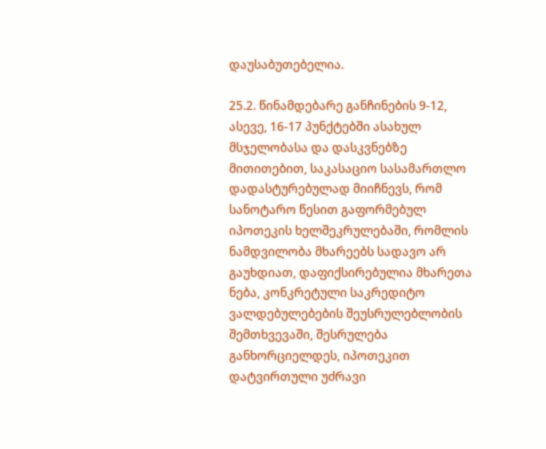დაუსაბუთებელია.

25.2. წინამდებარე განჩინების 9-12, ასევე, 16-17 პუნქტებში ასახულ მსჯელობასა და დასკვნებზე მითითებით, საკასაციო სასამართლო დადასტურებულად მიიჩნევს, რომ სანოტარო წესით გაფორმებულ იპოთეკის ხელშეკრულებაში, რომლის ნამდვილობა მხარეებს სადავო არ გაუხდიათ, დაფიქსირებულია მხარეთა ნება, კონკრეტული საკრედიტო ვალდებულებების შეუსრულებლობის შემთხვევაში, შესრულება განხორციელდეს, იპოთეკით დატვირთული უძრავი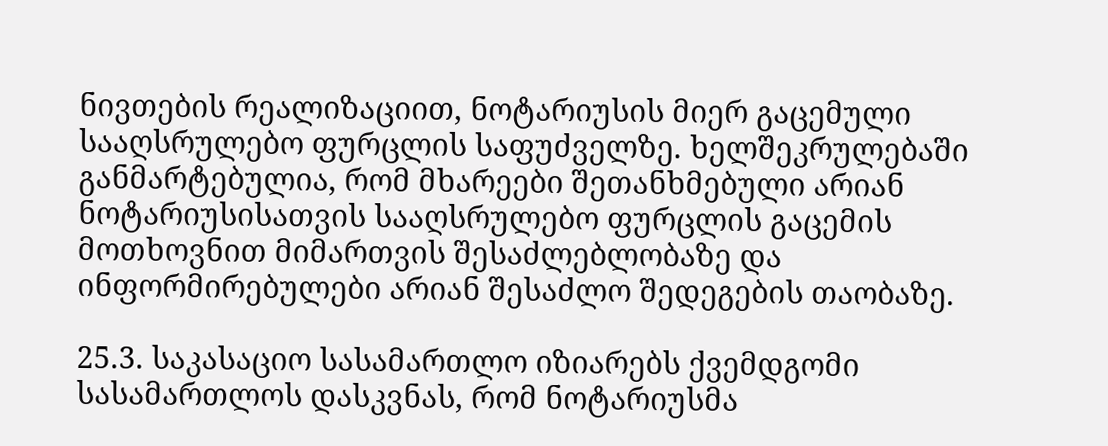ნივთების რეალიზაციით, ნოტარიუსის მიერ გაცემული სააღსრულებო ფურცლის საფუძველზე. ხელშეკრულებაში განმარტებულია, რომ მხარეები შეთანხმებული არიან ნოტარიუსისათვის სააღსრულებო ფურცლის გაცემის მოთხოვნით მიმართვის შესაძლებლობაზე და ინფორმირებულები არიან შესაძლო შედეგების თაობაზე.

25.3. საკასაციო სასამართლო იზიარებს ქვემდგომი სასამართლოს დასკვნას, რომ ნოტარიუსმა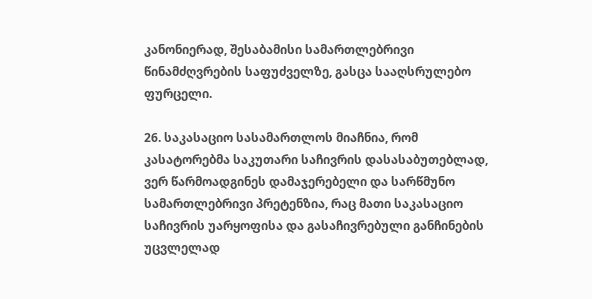კანონიერად, შესაბამისი სამართლებრივი წინამძღვრების საფუძველზე, გასცა სააღსრულებო ფურცელი.

26. საკასაციო სასამართლოს მიაჩნია, რომ კასატორებმა საკუთარი საჩივრის დასასაბუთებლად, ვერ წარმოადგინეს დამაჯერებელი და სარწმუნო სამართლებრივი პრეტენზია, რაც მათი საკასაციო საჩივრის უარყოფისა და გასაჩივრებული განჩინების უცვლელად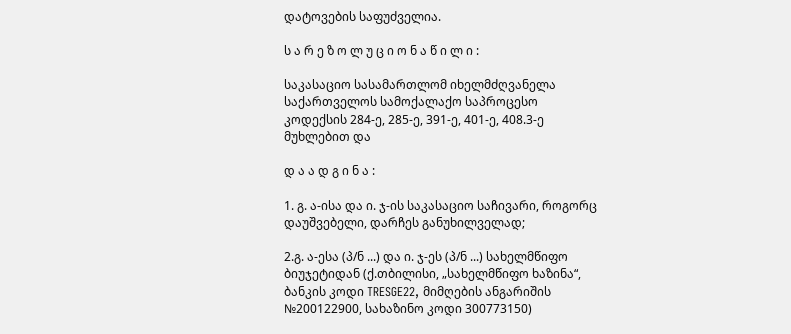დატოვების საფუძველია.

ს ა რ ე ზ ო ლ უ ც ი ო ნ ა წ ი ლ ი :

საკასაციო სასამართლომ იხელმძღვანელა საქართველოს სამოქალაქო საპროცესო კოდექსის 284-ე, 285-ე, 391-ე, 401-ე, 408.3-ე მუხლებით და

დ ა ა დ გ ი ნ ა :

1. გ. ა-ისა და ი. ჯ-ის საკასაციო საჩივარი, როგორც დაუშვებელი, დარჩეს განუხილველად;

2.გ. ა-ესა (პ/ნ ...) და ი. ჯ-ეს (პ/ნ ...) სახელმწიფო ბიუჯეტიდან (ქ.თბილისი, „სახელმწიფო ხაზინა“, ბანკის კოდი TRESGE22, მიმღების ანგარიშის №200122900, სახაზინო კოდი 300773150)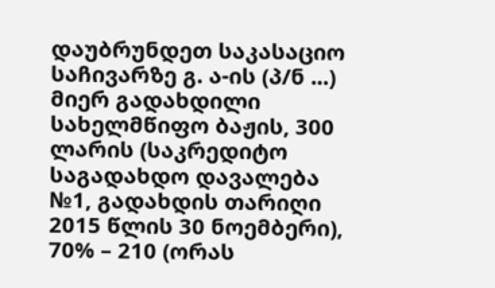დაუბრუნდეთ საკასაციო საჩივარზე გ. ა-ის (პ/ნ ...) მიერ გადახდილი სახელმწიფო ბაჟის, 300 ლარის (საკრედიტო საგადახდო დავალება №1, გადახდის თარიღი 2015 წლის 30 ნოემბერი), 70% – 210 (ორას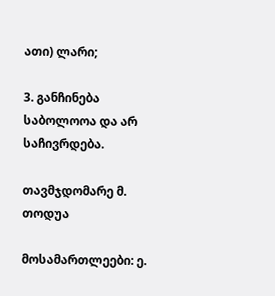ათი) ლარი;

3. განჩინება საბოლოოა და არ საჩივრდება.

თავმჯდომარე მ. თოდუა

მოსამართლეები: ე.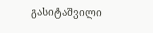გასიტაშვილი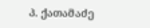პ. ქათამაძე